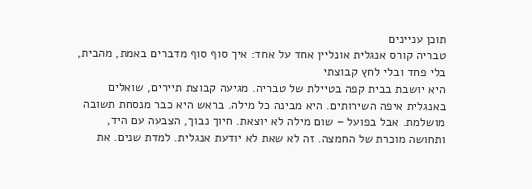תוכן עניינים
טבריה קורס אנגלית אונליין אחד על אחד: איך סוף סוף מדברים באמת, מהבית, בלי פחד ובלי לחץ קבוצתי
היא יושבת בבית קפה בטיילת של טבריה. מגיעה קבוצת תיירים, שואלים באנגלית איפה השירותים. היא מבינה כל מילה. בראש היא כבר מנסחת תשובה מושלמת. אבל בפועל – שום מילה לא יוצאת. חיוך נבוך, הצבעה עם היד, ותחושה מוכרת של החמצה. זה לא שאת לא יודעת אנגלית. למדת שנים. את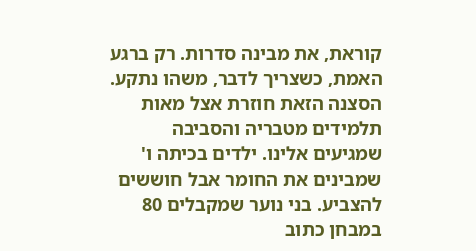קוראת, את מבינה סדרות. רק ברגע האמת, כשצריך לדבר, משהו נתקע.
הסצנה הזאת חוזרת אצל מאות תלמידים מטבריה והסביבה שמגיעים אלינו. ילדים בכיתה ו' שמבינים את החומר אבל חוששים להצביע. בני נוער שמקבלים 80 במבחן כתוב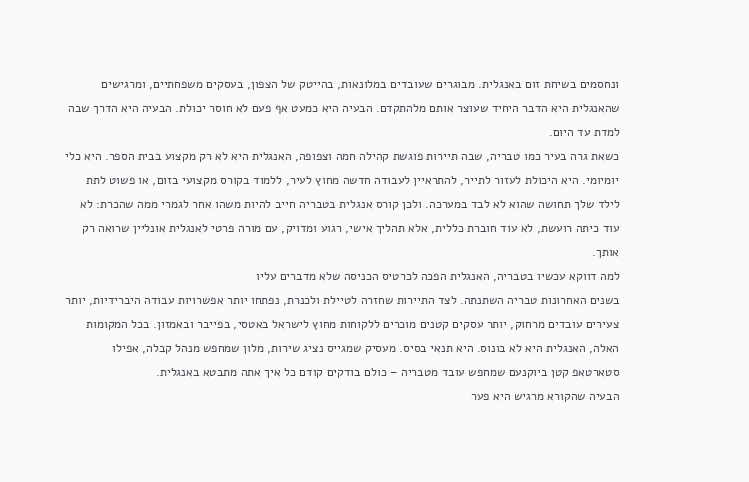ונחסמים בשיחת זום באנגלית. מבוגרים שעובדים במלונאות, בהייטק של הצפון, בעסקים משפחתיים, ומרגישים שהאנגלית היא הדבר היחיד שעוצר אותם מלהתקדם. הבעיה היא כמעט אף פעם לא חוסר יכולת. הבעיה היא הדרך שבה למדת עד היום.
כשאת גרה בעיר כמו טבריה, שבה תיירות פוגשת קהילה חמה וצפופה, האנגלית היא לא רק מקצוע בבית הספר. היא כלי יומיומי. היא היכולת לעזור לתייר, להתראיין לעבודה חדשה מחוץ לעיר, ללמוד בקורס מקצועי בזום, או פשוט לתת לילד שלך תחושה שהוא לא לבד במערכה. ולכן קורס אנגלית בטבריה חייב להיות משהו אחר לגמרי ממה שהכרת: לא עוד כיתה רועשת, לא עוד חוברת כללית, אלא תהליך אישי, רגוע ומדויק, עם מורה פרטי לאנגלית אונליין שרואה רק אותך.
למה דווקא עכשיו בטבריה, האנגלית הפכה לכרטיס הכניסה שלא מדברים עליו
בשנים האחרונות טבריה השתנתה. לצד התיירות שחזרה לטיילת ולכנרת, נפתחו יותר אפשרויות עבודה היברידיות, יותר צעירים עובדים מרחוק, יותר עסקים קטנים מוכרים ללקוחות מחוץ לישראל באטסי, בפייבר ובאמזון. בכל המקומות האלה, האנגלית היא לא בונוס. היא תנאי בסיס. מעסיק שמגייס נציג שירות, מלון שמחפש מנהל קבלה, אפילו סטארטאפ קטן ביוקנעם שמחפש עובד מטבריה – כולם בודקים קודם כל איך אתה מתבטא באנגלית.
הבעיה שהקורא מרגיש היא פער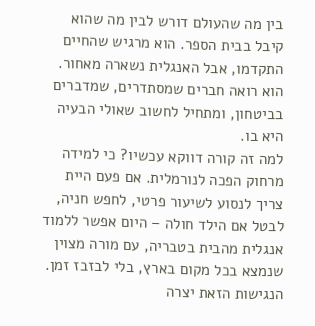בין מה שהעולם דורש לבין מה שהוא קיבל בבית הספר. הוא מרגיש שהחיים התקדמו, אבל האנגלית נשארה מאחור. הוא רואה חברים שמסתדרים, שמדברים בביטחון, ומתחיל לחשוב שאולי הבעיה היא בו.
למה זה קורה דווקא עכשיו? כי למידה מרחוק הפכה לנורמלית. אם פעם היית צריך לנסוע לשיעור פרטי, לחפש חניה, לבטל אם הילד חולה – היום אפשר ללמוד אנגלית מהבית בטבריה, עם מורה מצוין שנמצא בכל מקום בארץ, בלי לבזבז זמן. הנגישות הזאת יצרה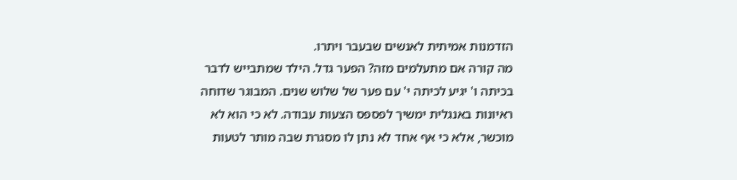הזדמנות אמיתית לאנשים שבעבר ויתרו.
מה קורה אם מתעלמים מזה? הפער גדל. הילד שמתבייש לדבר בכיתה ו' יגיע לכיתה י' עם פער של שלוש שנים. המבוגר שדוחה ראיונות באנגלית ימשיך לפספס הצעות עבודה. לא כי הוא לא מוכשר, אלא כי אף אחד לא נתן לו מסגרת שבה מותר לטעות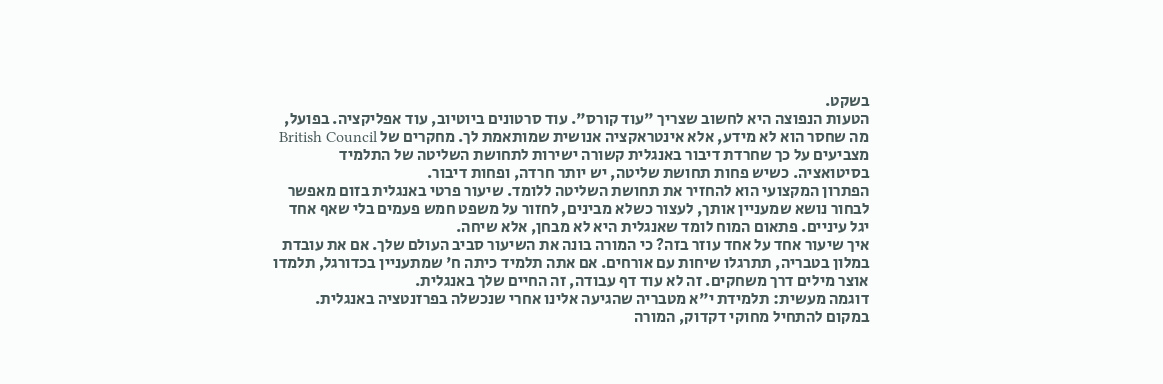בשקט.
הטעות הנפוצה היא לחשוב שצריך "עוד קורס". עוד סרטונים ביוטיוב, עוד אפליקציה. בפועל, מה שחסר הוא לא מידע, אלא אינטראקציה אנושית שמותאמת לך. מחקרים של British Council מצביעים על כך שחרדת דיבור באנגלית קשורה ישירות לתחושת השליטה של התלמיד בסיטואציה. כשיש פחות תחושת שליטה, יש יותר חרדה, ופחות דיבור.
הפתרון המקצועי הוא להחזיר את תחושת השליטה ללומד. שיעור פרטי באנגלית בזום מאפשר לבחור נושא שמעניין אותך, לעצור כשלא מבינים, לחזור על משפט חמש פעמים בלי שאף אחד יגל עיניים. פתאום המוח לומד שאנגלית היא לא מבחן, אלא שיחה.
איך שיעור אחד על אחד עוזר בזה? כי המורה בונה את השיעור סביב העולם שלך. אם את עובדת במלון בטבריה, תתרגלו שיחות עם אורחים. אם אתה תלמיד כיתה ח' שמתעניין בכדורגל, תלמדו אוצר מילים דרך משחקים. זה לא עוד דף עבודה, זה החיים שלך באנגלית.
דוגמה מעשית: תלמידת י"א מטבריה שהגיעה אלינו אחרי שנכשלה בפרזנטציה באנגלית. במקום להתחיל מחוקי דקדוק, המורה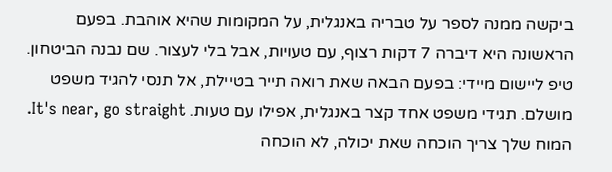ביקשה ממנה לספר על טבריה באנגלית, על המקומות שהיא אוהבת. בפעם הראשונה היא דיברה 7 דקות רצוף, עם טעויות, אבל בלי לעצור. שם נבנה הביטחון.
טיפ ליישום מיידי: בפעם הבאה שאת רואה תייר בטיילת, אל תנסי להגיד משפט מושלם. תגידי משפט אחד קצר באנגלית, אפילו עם טעות. It's near, go straight. המוח שלך צריך הוכחה שאת יכולה, לא הוכחה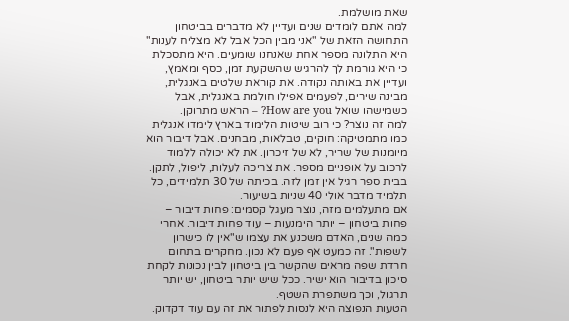שאת מושלמת.
למה אתם לומדים שנים ועדיין לא מדברים בביטחון
התחושה הזאת של "אני מבין הכל אבל לא מצליח לענות" היא התלונה מספר אחת שאנחנו שומעים. היא מתסכלת כי היא גורמת לך להרגיש שהשקעת זמן, כסף ומאמץ, ועדיין את באותה נקודה. את קוראת שלטים באנגלית, מבינה שירים, לפעמים אפילו חולמת באנגלית, אבל כשמישהו שואל How are you? – הראש מתרוקן.
למה זה נוצר? כי רוב שיטות הלימוד בארץ לימדו אנגלית כמו מתמטיקה: חוקים, טבלאות, מבחנים. אבל דיבור הוא מיומנות של שריר, לא של זיכרון. את לא יכולה ללמוד לרכוב על אופניים מספר. את צריכה לעלות, ליפול, לתקן. בבית ספר רגיל אין זמן לזה. בכיתה של 30 תלמידים, כל תלמיד מדבר אולי 40 שניות בשיעור.
אם מתעלמים מזה, נוצר מעגל קסמים: פחות דיבור – פחות ביטחון – יותר הימנעות – עוד פחות דיבור. אחרי כמה שנים, האדם משכנע את עצמו ש"אין לו כישרון לשפות". זה כמעט אף פעם לא נכון. מחקרים בתחום חרדת שפה מראים שהקשר בין ביטחון לבין נכונות לקחת סיכון בדיבור הוא ישיר. ככל שיש יותר ביטחון, יש יותר תרגול, וכך משתפרת השטף.
הטעות הנפוצה היא לנסות לפתור את זה עם עוד דקדוק.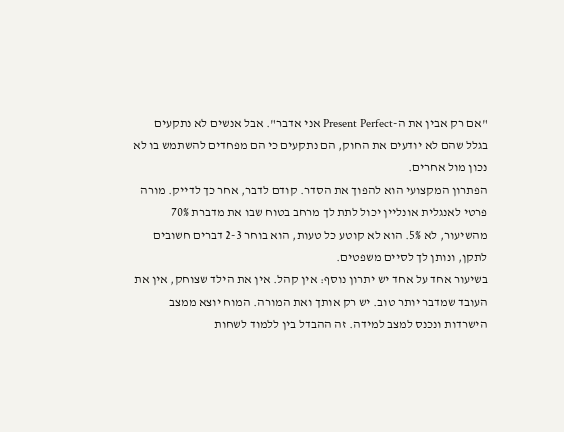"אם רק אבין את ה-Present Perfect אני אדבר". אבל אנשים לא נתקעים בגלל שהם לא יודעים את החוק, הם נתקעים כי הם מפחדים להשתמש בו לא נכון מול אחרים.
הפתרון המקצועי הוא להפוך את הסדר. קודם לדבר, אחר כך לדייק. מורה פרטי לאנגלית אונליין יכול לתת לך מרחב בטוח שבו את מדברת 70% מהשיעור, לא 5%. הוא לא קוטע כל טעות, הוא בוחר 2-3 דברים חשובים לתקן, ונותן לך לסיים משפטים.
בשיעור אחד על אחד יש יתרון נוסף: אין קהל. אין את הילד שצוחק, אין את העובד שמדבר יותר טוב. יש רק אותך ואת המורה. המוח יוצא ממצב הישרדות ונכנס למצב למידה. זה ההבדל בין ללמוד לשחות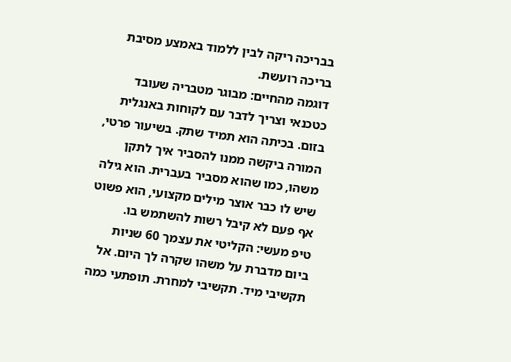בבריכה ריקה לבין ללמוד באמצע מסיבת בריכה רועשת.
דוגמה מהחיים: מבוגר מטבריה שעובד כטכנאי וצריך לדבר עם לקוחות באנגלית בזום. בכיתה הוא תמיד שתק. בשיעור פרטי, המורה ביקשה ממנו להסביר איך לתקן משהו, כמו שהוא מסביר בעברית. הוא גילה שיש לו כבר אוצר מילים מקצועי, הוא פשוט אף פעם לא קיבל רשות להשתמש בו.
טיפ מעשי: הקליטי את עצמך 60 שניות ביום מדברת על משהו שקרה לך היום. אל תקשיבי מיד. תקשיבי למחרת. תופתעי כמה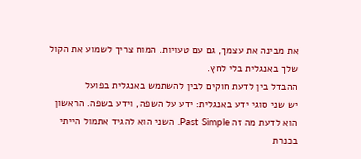את מבינה את עצמך, גם עם טעויות. המוח צריך לשמוע את הקול שלך באנגלית בלי לחץ.
ההבדל בין לדעת חוקים לבין להשתמש באנגלית בפועל
יש שני סוגי ידע באנגלית: ידע על השפה, וידע בשפה. הראשון הוא לדעת מה זה Past Simple. השני הוא להגיד אתמול הייתי בכנרת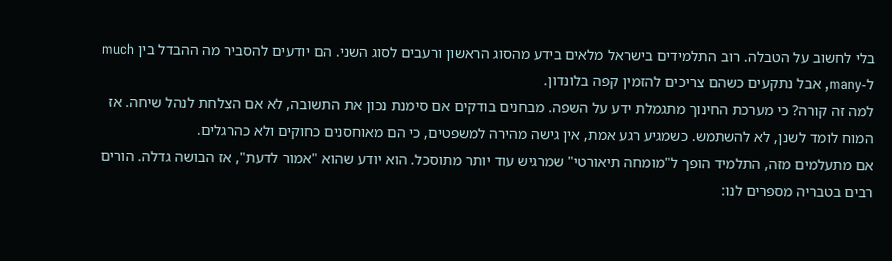בלי לחשוב על הטבלה. רוב התלמידים בישראל מלאים בידע מהסוג הראשון ורעבים לסוג השני. הם יודעים להסביר מה ההבדל בין much ל-many, אבל נתקעים כשהם צריכים להזמין קפה בלונדון.
למה זה קורה? כי מערכת החינוך מתגמלת ידע על השפה. מבחנים בודקים אם סימנת נכון את התשובה, לא אם הצלחת לנהל שיחה. אז המוח לומד לשנן, לא להשתמש. כשמגיע רגע אמת, אין גישה מהירה למשפטים, כי הם מאוחסנים כחוקים ולא כהרגלים.
אם מתעלמים מזה, התלמיד הופך ל"מומחה תיאורטי" שמרגיש עוד יותר מתוסכל. הוא יודע שהוא "אמור לדעת", אז הבושה גדלה. הורים רבים בטבריה מספרים לנו: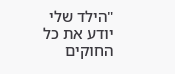"הילד שלי יודע את כל החוקים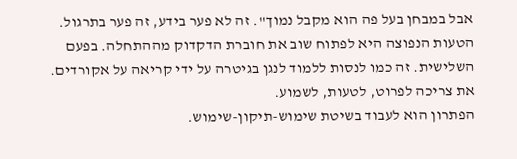אבל במבחן בעל פה הוא מקבל נמוך". זה לא פער בידע, זה פער בתרגול.
הטעות הנפוצה היא לפתוח שוב את חוברת הדקדוק מההתחלה. בפעם השלישית. זה כמו לנסות ללמוד לנגן בגיטרה על ידי קריאה על אקורדים. את צריכה לפרוט, לטעות, לשמוע.
הפתרון הוא לעבוד בשיטת שימוש-תיקון-שימוש.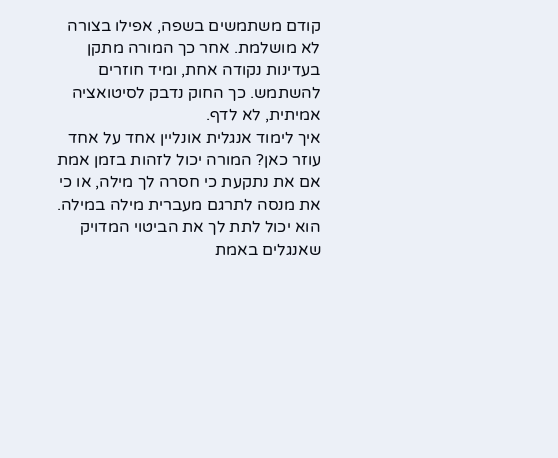קודם משתמשים בשפה, אפילו בצורה לא מושלמת. אחר כך המורה מתקן בעדינות נקודה אחת, ומיד חוזרים להשתמש. כך החוק נדבק לסיטואציה אמיתית, לא לדף.
איך לימוד אנגלית אונליין אחד על אחד עוזר כאן? המורה יכול לזהות בזמן אמת אם את נתקעת כי חסרה לך מילה, או כי את מנסה לתרגם מעברית מילה במילה. הוא יכול לתת לך את הביטוי המדויק שאנגלים באמת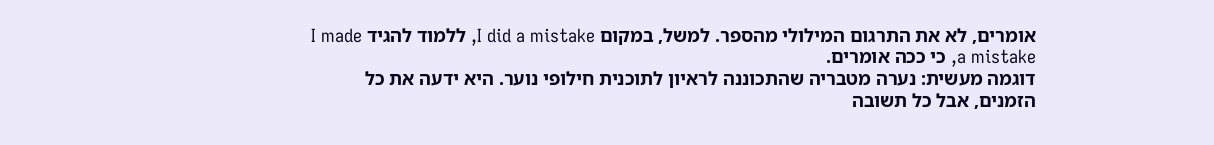אומרים, לא את התרגום המילולי מהספר. למשל, במקום I did a mistake, ללמוד להגיד I made a mistake, כי ככה אומרים.
דוגמה מעשית: נערה מטבריה שהתכוננה לראיון לתוכנית חילופי נוער. היא ידעה את כל הזמנים, אבל כל תשובה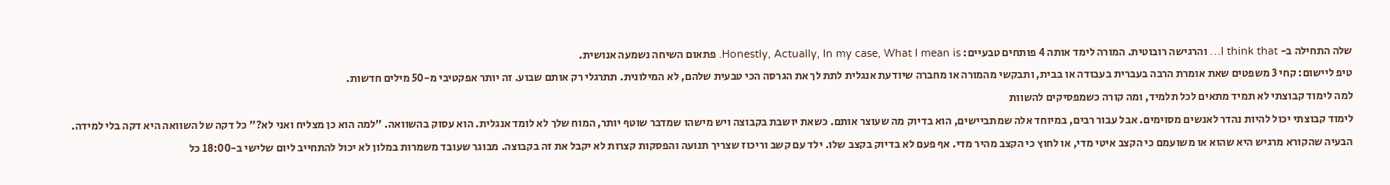שלה התחילה ב- I think that… והרגישה רובוטית. המורה לימד אותה 4 פותחים טבעיים: Honestly, Actually, In my case, What I mean is. פתאום השיחה נשמעה אנושית.
טיפ ליישום: קחי 3 משפטים שאת אומרת הרבה בעברית בעבודה או בבית, ותבקשי מהמורה או מחברה שיודעת אנגלית לתת לך את הגרסה הכי טבעית שלהם, לא המילונית. תתרגלי רק אותם שבוע. זה יותר אפקטיבי מ-50 מילים חדשות.
למה לימוד קבוצתי לא תמיד מתאים לכל תלמיד, ומה קורה כשמפסיקים להשוות
לימוד קבוצתי יכול להיות נהדר לאנשים מסוימים. אבל עבור רבים, במיוחד אלה שמתביישים, הוא בדיוק מה שעוצר אותם. כשאת יושבת בקבוצה ויש מישהו שמדבר שוטף יותר, המוח שלך לא לומד אנגלית. הוא עסוק בהשוואה. "למה הוא כן מצליח ואני לא?" כל דקה של השוואה היא דקה בלי למידה.
הבעיה שהקורא מרגיש היא שהוא או משועמם כי הקצב איטי מדי, או לחוץ כי הקצב מהיר מדי. אף פעם לא בדיוק בקצב שלו. ילד עם קשב וריכוז שצריך תנועה והפסקות קצרות לא יקבל את זה בקבוצה. מבוגר שעובד משמרות במלון לא יכול להתחייב ליום שלישי ב-18:00 כל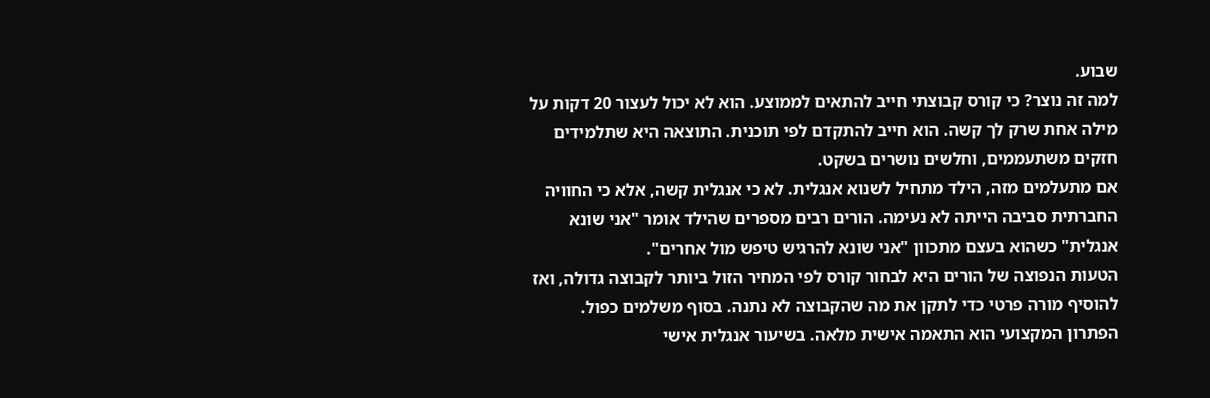שבוע.
למה זה נוצר? כי קורס קבוצתי חייב להתאים לממוצע. הוא לא יכול לעצור 20 דקות על מילה אחת שרק לך קשה. הוא חייב להתקדם לפי תוכנית. התוצאה היא שתלמידים חזקים משתעממים, וחלשים נושרים בשקט.
אם מתעלמים מזה, הילד מתחיל לשנוא אנגלית. לא כי אנגלית קשה, אלא כי החוויה החברתית סביבה הייתה לא נעימה. הורים רבים מספרים שהילד אומר "אני שונא אנגלית" כשהוא בעצם מתכוון "אני שונא להרגיש טיפש מול אחרים".
הטעות הנפוצה של הורים היא לבחור קורס לפי המחיר הזול ביותר לקבוצה גדולה, ואז להוסיף מורה פרטי כדי לתקן את מה שהקבוצה לא נתנה. בסוף משלמים כפול.
הפתרון המקצועי הוא התאמה אישית מלאה. בשיעור אנגלית אישי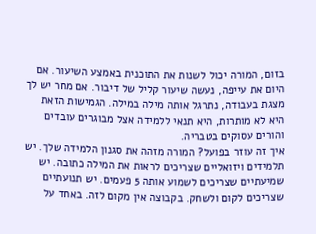בזום, המורה יכול לשנות את התוכנית באמצע השיעור. אם היום את עייפה, נעשה שיעור קליל של דיבור. אם מחר יש לך מצגת בעבודה, נתרגל אותה מילה במילה. הגמישות הזאת היא לא מותרות, היא תנאי ללמידה אצל מבוגרים עובדים והורים עסוקים בטבריה.
איך זה עוזר בפועל? המורה מזהה את סגנון הלמידה שלך. יש תלמידים ויזואליים שצריכים לראות את המילה כתובה. יש שמיעתיים שצריכים לשמוע אותה 5 פעמים. יש תנועתיים שצריכים לקום ולשחק. בקבוצה אין מקום לזה. באחד על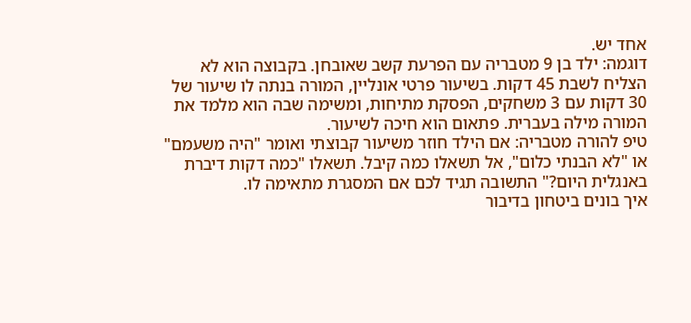אחד יש.
דוגמה: ילד בן 9 מטבריה עם הפרעת קשב שאובחן. בקבוצה הוא לא הצליח לשבת 45 דקות. בשיעור פרטי אונליין, המורה בנתה לו שיעור של 30 דקות עם 3 משחקים, הפסקת מתיחות, ומשימה שבה הוא מלמד את המורה מילה בעברית. פתאום הוא חיכה לשיעור.
טיפ להורה מטבריה: אם הילד חוזר משיעור קבוצתי ואומר "היה משעמם" או "לא הבנתי כלום", אל תשאלו כמה קיבל. תשאלו "כמה דקות דיברת באנגלית היום?" התשובה תגיד לכם אם המסגרת מתאימה לו.
איך בונים ביטחון בדיבור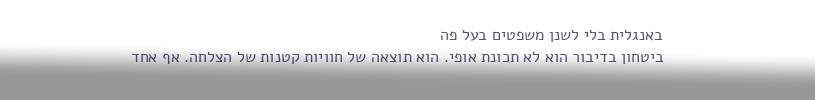באנגלית בלי לשנן משפטים בעל פה
ביטחון בדיבור הוא לא תכונת אופי. הוא תוצאה של חוויות קטנות של הצלחה. אף אחד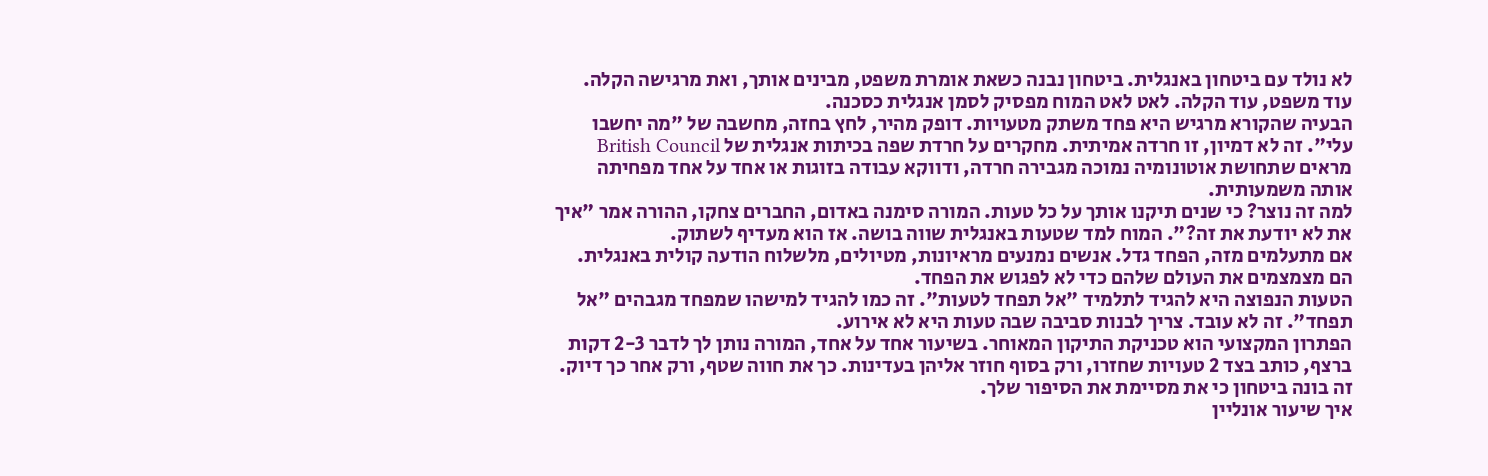לא נולד עם ביטחון באנגלית. ביטחון נבנה כשאת אומרת משפט, מבינים אותך, ואת מרגישה הקלה. עוד משפט, עוד הקלה. לאט לאט המוח מפסיק לסמן אנגלית כסכנה.
הבעיה שהקורא מרגיש היא פחד משתק מטעויות. דופק מהיר, לחץ בחזה, מחשבה של "מה יחשבו עלי". זה לא דמיון, זו חרדה אמיתית. מחקרים על חרדת שפה בכיתות אנגלית של British Council מראים שתחושת אוטונומיה נמוכה מגבירה חרדה, ודווקא עבודה בזוגות או אחד על אחד מפחיתה אותה משמעותית.
למה זה נוצר? כי שנים תיקנו אותך על כל טעות. המורה סימנה באדום, החברים צחקו, ההורה אמר "איך את לא יודעת את זה?". המוח למד שטעות באנגלית שווה בושה. אז הוא מעדיף לשתוק.
אם מתעלמים מזה, הפחד גדל. אנשים נמנעים מראיונות, מטיולים, מלשלוח הודעה קולית באנגלית. הם מצמצמים את העולם שלהם כדי לא לפגוש את הפחד.
הטעות הנפוצה היא להגיד לתלמיד "אל תפחד לטעות". זה כמו להגיד למישהו שמפחד מגבהים "אל תפחד". זה לא עובד. צריך לבנות סביבה שבה טעות היא לא אירוע.
הפתרון המקצועי הוא טכניקת התיקון המאוחר. בשיעור אחד על אחד, המורה נותן לך לדבר 2-3 דקות ברצף, כותב בצד 2 טעויות שחזרו, ורק בסוף חוזר אליהן בעדינות. כך את חווה שטף, ורק אחר כך דיוק. זה בונה ביטחון כי את מסיימת את הסיפור שלך.
איך שיעור אונליין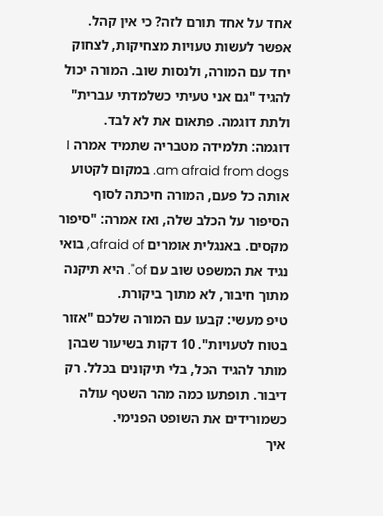אחד על אחד תורם לזה? כי אין קהל. אפשר לעשות טעויות מצחיקות, לצחוק יחד עם המורה, ולנסות שוב. המורה יכול להגיד "גם אני טעיתי כשלמדתי עברית" ולתת דוגמה. פתאום את לא לבד.
דוגמה: תלמידה מטבריה שתמיד אמרה I am afraid from dogs. במקום לקטוע אותה כל פעם, המורה חיכתה לסוף הסיפור על הכלב שלה, ואז אמרה: "סיפור מקסים. באנגלית אומרים afraid of, בואי נגיד את המשפט שוב עם of". היא תיקנה מתוך חיבור, לא מתוך ביקורת.
טיפ מעשי: קבעו עם המורה שלכם "אזור בטוח לטעויות". 10 דקות בשיעור שבהן מותר להגיד הכל, בלי תיקונים בכלל. רק דיבור. תופתעו כמה מהר השטף עולה כשמורידים את השופט הפנימי.
איך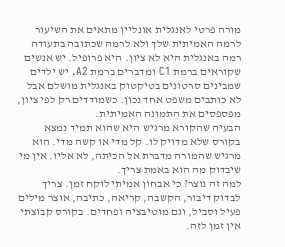מורה פרטי לאנגלית אונליין מתאים את השיעור לרמה האמיתית שלך ולא לרמה שכתובה בתעודה
רמה באנגלית היא לא ציון. היא פרופיל. יש אנשים שקוראים ברמת C1 ומדברים ברמת A2. יש ילדים שמבינים סרטונים בטיקטוק באנגלית מושלם אבל לא כותבים משפט אחד נכון. כשמודדים רק לפי ציון, מפספסים את התמונה האמיתית.
הבעיה שהקורא מרגיש היא שהוא תמיד נמצא בקורס שלא מדויק לו. קל מדי או קשה מדי. הוא מרגיש שהמורה מדברת אל הכיתה, לא אליו. אין מי שיבדוק מה הוא באמת צריך.
למה זה נוצר? כי אבחון אמיתי לוקח זמן. צריך לבדוק דיבור, הקשבה, קריאה, כתיבה, אוצר מילים פעיל וסביל, וגם מוטיבציה ופחדים. בקורס קבוצתי אין זמן לזה.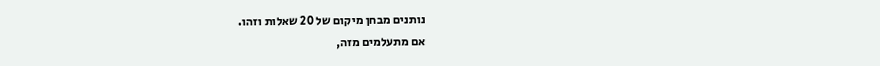נותנים מבחן מיקום של 20 שאלות וזהו.
אם מתעלמים מזה,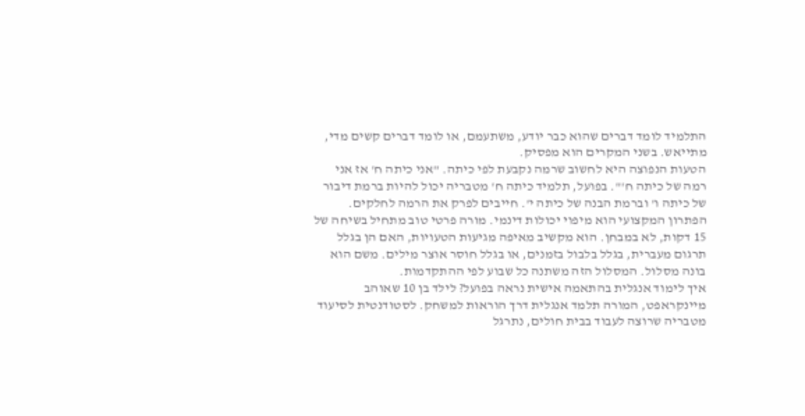התלמיד לומד דברים שהוא כבר יודע, משתעמם, או לומד דברים קשים מדי, מתייאש. בשני המקרים הוא מפסיק.
הטעות הנפוצה היא לחשוב שרמה נקבעת לפי כיתה. "אני כיתה ח' אז אני רמה של כיתה ח'". בפועל, תלמיד כיתה ח' מטבריה יכול להיות ברמת דיבור של כיתה ו' וברמת הבנה של כיתה י'. חייבים לפרק את הרמה לחלקים.
הפתרון המקצועי הוא מיפוי יכולות דינמי. מורה פרטי טוב מתחיל בשיחה של 15 דקות, לא במבחן. הוא מקשיב מאיפה מגיעות הטעויות, האם הן בגלל תרגום מעברית, בגלל בלבול בזמנים, או בגלל חוסר אוצר מילים. משם הוא בונה מסלול. המסלול הזה משתנה כל שבוע לפי ההתקדמות.
איך לימוד אנגלית בהתאמה אישית נראה בפועל? לילד בן 10 שאוהב מיינקראפט, המורה תלמד אנגלית דרך הוראות למשחק. לסטודנטית לסיעוד מטבריה שרוצה לעבוד בבית חולים, נתרגל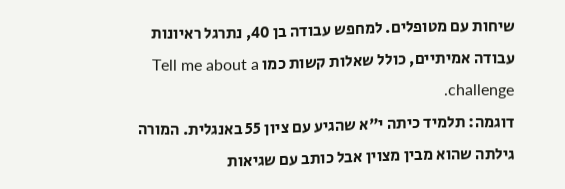שיחות עם מטופלים. למחפש עבודה בן 40, נתרגל ראיונות עבודה אמיתיים, כולל שאלות קשות כמו Tell me about a challenge.
דוגמה: תלמיד כיתה י"א שהגיע עם ציון 55 באנגלית. המורה גילתה שהוא מבין מצוין אבל כותב עם שגיאות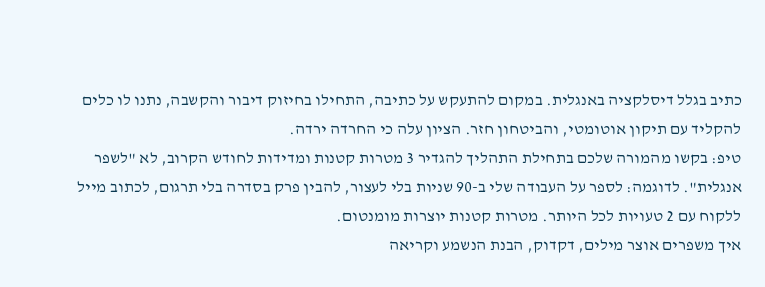כתיב בגלל דיסלקציה באנגלית. במקום להתעקש על כתיבה, התחילו בחיזוק דיבור והקשבה, נתנו לו כלים להקליד עם תיקון אוטומטי, והביטחון חזר. הציון עלה כי החרדה ירדה.
טיפ: בקשו מהמורה שלכם בתחילת התהליך להגדיר 3 מטרות קטנות ומדידות לחודש הקרוב, לא "לשפר אנגלית". לדוגמה: לספר על העבודה שלי ב-90 שניות בלי לעצור, להבין פרק בסדרה בלי תרגום, לכתוב מייל ללקוח עם 2 טעויות לכל היותר. מטרות קטנות יוצרות מומנטום.
איך משפרים אוצר מילים, דקדוק, הבנת הנשמע וקריאה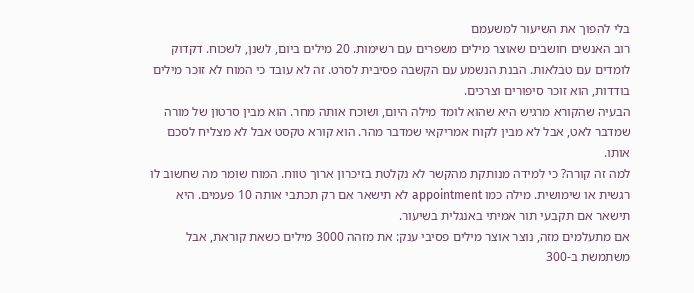בלי להפוך את השיעור למשעמם
רוב האנשים חושבים שאוצר מילים משפרים עם רשימות. 20 מילים ביום, לשנן, לשכוח. דקדוק לומדים עם טבלאות. הבנת הנשמע עם הקשבה פסיבית לסרט. זה לא עובד כי המוח לא זוכר מילים בודדות, הוא זוכר סיפורים וצרכים.
הבעיה שהקורא מרגיש היא שהוא לומד מילה היום, ושוכח אותה מחר. הוא מבין סרטון של מורה שמדבר לאט, אבל לא מבין לקוח אמריקאי שמדבר מהר. הוא קורא טקסט אבל לא מצליח לסכם אותו.
למה זה קורה? כי למידה מנותקת מהקשר לא נקלטת בזיכרון ארוך טווח. המוח שומר מה שחשוב לו רגשית או שימושית. מילה כמו appointment לא תישאר אם רק תכתבי אותה 10 פעמים. היא תישאר אם תקבעי תור אמיתי באנגלית בשיעור.
אם מתעלמים מזה, נוצר אוצר מילים פסיבי ענק: את מזהה 3000 מילים כשאת קוראת, אבל משתמשת ב-300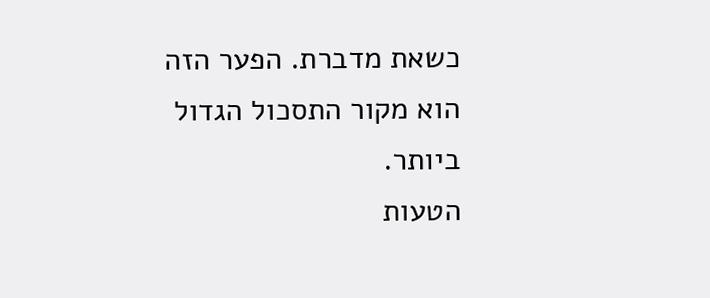כשאת מדברת. הפער הזה הוא מקור התסכול הגדול ביותר.
הטעות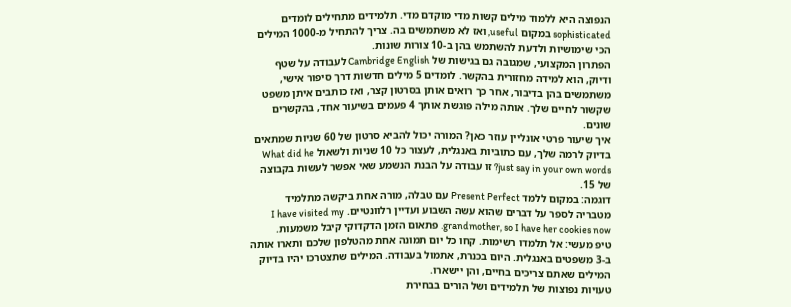הנפוצה היא ללמוד מילים קשות מדי מוקדם מדי. תלמידים מתחילים לומדים sophisticated במקום useful, ואז לא משתמשים בה. צריך להתחיל מ-1000 המילים הכי שימושיות ולדעת להשתמש בהן ב-10 צורות שונות.
הפתרון המקצועי, שמגובה גם בגישות של Cambridge English לעבודה על שטף ודיוק, הוא למידה מחזורית בהקשר. לומדים 5 מילים חדשות דרך סיפור אישי, משתמשים בהן בדיבור, אחר כך רואים אותן בסרטון קצר, ואז כותבים איתן משפט שקשור לחיים שלך. אותה מילה פוגשת אותך 4 פעמים בשיעור אחד, בהקשרים שונים.
איך שיעור פרטי אונליין עוזר כאן? המורה יכול להביא סרטון של 60 שניות שמתאים בדיוק לרמה שלך, עם כתוביות באנגלית, לעצור כל 10 שניות ולשאול What did he just say in your own words? זו עבודה על הבנת הנשמע שאי אפשר לעשות בקבוצה של 15.
דוגמה: במקום ללמד Present Perfect עם טבלה, מורה אחת ביקשה מתלמיד מטבריה לספר על דברים שהוא עשה השבוע ועדיין רלוונטיים. I have visited my grandmother, so I have her cookies now. פתאום הזמן הדקדוקי קיבל משמעות.
טיפ מעשי: אל תלמדו רשימות. קחו כל יום תמונה אחת מהטלפון שלכם ותארו אותה ב-3 משפטים באנגלית. היום בכנרת, אתמול בעבודה. המילים שתצטרכו יהיו בדיוק המילים שאתם צריכים בחיים, והן יישארו.
טעויות נפוצות של תלמידים ושל הורים בבחירת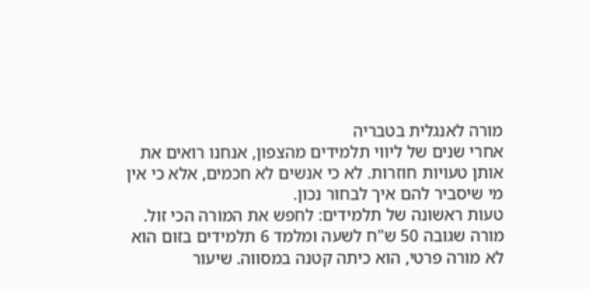מורה לאנגלית בטבריה
אחרי שנים של ליווי תלמידים מהצפון, אנחנו רואים את אותן טעויות חוזרות. לא כי אנשים לא חכמים, אלא כי אין מי שיסביר להם איך לבחור נכון.
טעות ראשונה של תלמידים: לחפש את המורה הכי זול. מורה שגובה 50 ש"ח לשעה ומלמד 6 תלמידים בזום הוא לא מורה פרטי, הוא כיתה קטנה במסווה. שיעור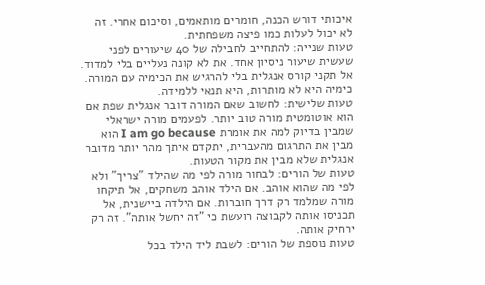איכותי דורש הכנה, חומרים מותאמים, וסיכום אחרי. זה לא יכול לעלות כמו פיצה משפחתית.
טעות שנייה: להתחייב לחבילה של 40 שיעורים לפני שעשית שיעור ניסיון אחד. את לא קונה נעליים בלי למדוד. אל תקני קורס אנגלית בלי להרגיש את הכימיה עם המורה. כימיה היא לא מותרות, היא תנאי ללמידה.
טעות שלישית: לחשוב שאם המורה דובר אנגלית שפת אם הוא אוטומטית מורה טוב יותר. לפעמים מורה ישראלי שמבין בדיוק למה את אומרת I am go because הוא מבין את התרגום מהעברית, יתקדם איתך מהר יותר מדובר אנגלית שלא מבין את מקור הטעות.
טעות של הורים: לבחור מורה לפי מה שהילד "צריך" ולא לפי מה שהוא אוהב. אם הילד אוהב משחקים, אל תיקחו מורה שמלמד רק דרך חוברות. אם הילדה ביישנית, אל תכניסו אותה לקבוצה רועשת כי "זה יחשל אותה". זה רק ירחיק אותה.
טעות נוספת של הורים: לשבת ליד הילד בכל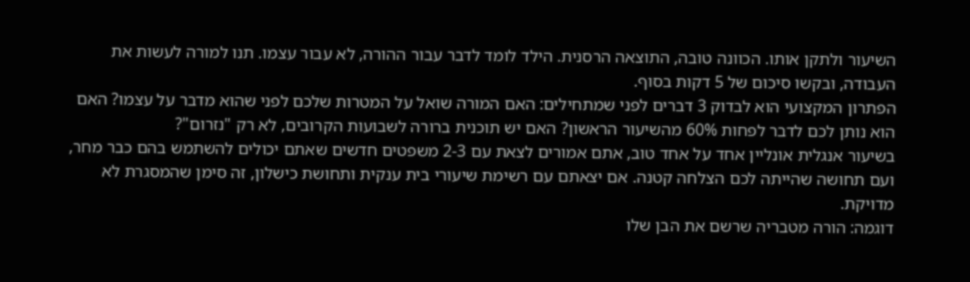השיעור ולתקן אותו. הכוונה טובה, התוצאה הרסנית. הילד לומד לדבר עבור ההורה, לא עבור עצמו. תנו למורה לעשות את העבודה, ובקשו סיכום של 5 דקות בסוף.
הפתרון המקצועי הוא לבדוק 3 דברים לפני שמתחילים: האם המורה שואל על המטרות שלכם לפני שהוא מדבר על עצמו? האם הוא נותן לכם לדבר לפחות 60% מהשיעור הראשון? האם יש תוכנית ברורה לשבועות הקרובים, לא רק "נזרום"?
בשיעור אנגלית אונליין אחד על אחד טוב, אתם אמורים לצאת עם 2-3 משפטים חדשים שאתם יכולים להשתמש בהם כבר מחר, ועם תחושה שהייתה לכם הצלחה קטנה. אם יצאתם עם רשימת שיעורי בית ענקית ותחושת כישלון, זה סימן שהמסגרת לא מדויקת.
דוגמה: הורה מטבריה שרשם את הבן שלו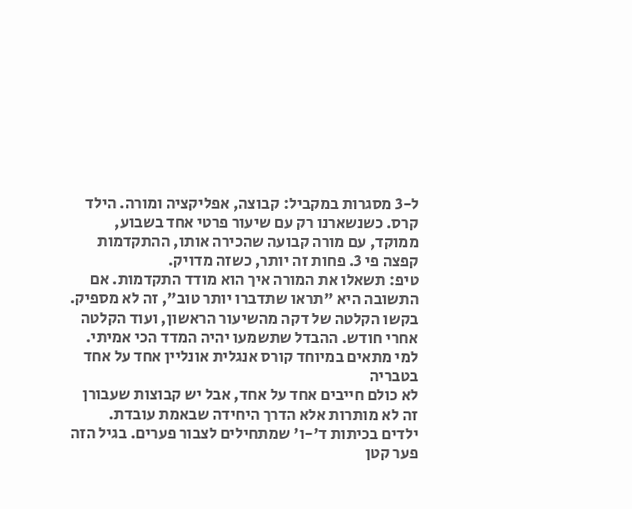ל-3 מסגרות במקביל: קבוצה, אפליקציה ומורה. הילד קרס. כשנשארנו רק עם שיעור פרטי אחד בשבוע, ממוקד, עם מורה קבועה שהכירה אותו, ההתקדמות קפצה פי 3. פחות זה יותר, כשזה מדויק.
טיפ: תשאלו את המורה איך הוא מודד התקדמות. אם התשובה היא "תראו שתדברו יותר טוב", זה לא מספיק. בקשו הקלטה של דקה מהשיעור הראשון, ועוד הקלטה אחרי חודש. ההבדל שתשמעו יהיה המדד הכי אמיתי.
למי מתאים במיוחד קורס אנגלית אונליין אחד על אחד בטבריה
לא כולם חייבים אחד על אחד, אבל יש קבוצות שעבורן זה לא מותרות אלא הדרך היחידה שבאמת עובדת.
ילדים בכיתות ד'-ו' שמתחילים לצבור פערים. בגיל הזה פער קטן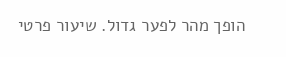הופך מהר לפער גדול. שיעור פרטי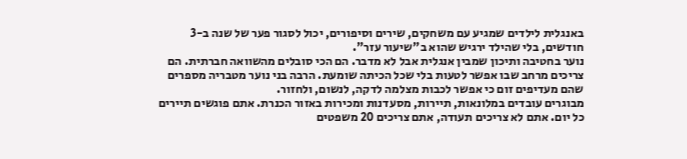באנגלית לילדים שמגיע עם משחקים, שירים וסיפורים, יכול לסגור פער של שנה ב-3 חודשים, בלי שהילד ירגיש שהוא ב"שיעור עזר".
נוער בחטיבה ותיכון שמבין אנגלית אבל לא מדבר. הם הכי סובלים מהשוואה חברתית. הם צריכים מרחב שבו אפשר לטעות בלי שכל הכיתה שומעת. הרבה בני נוער מטבריה מספרים שהם מעדיפים זום כי אפשר לכבות מצלמה לדקה, לנשום, ולחזור.
מבוגרים עובדים במלונאות, תיירות, מסעדנות ומכירות באזור הכנרת. אתם פוגשים תיירים כל יום. אתם לא צריכים תעודה, אתם צריכים 20 משפטים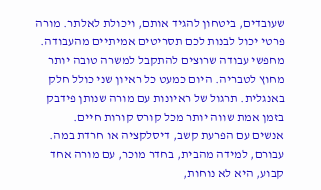שעובדים, ביטחון להגיד אותם, ויכולת לאלתר. מורה פרטי יכול לבנות לכם תסריטים אמיתיים מהעבודה.
מחפשי עבודה שרוצים להתקבל למשרה טובה יותר מחוץ לטבריה. היום כמעט כל ראיון שני כולל חלק באנגלית. תרגול של ראיונות עם מורה שנותן פידבק בזמן אמת שווה יותר מכל קורס קורות חיים.
אנשים עם הפרעת קשב, דיסלקציה או חרדת במה. עבורם, למידה מהבית, בחדר מוכר, עם מורה אחד קבוע, היא לא נוחות,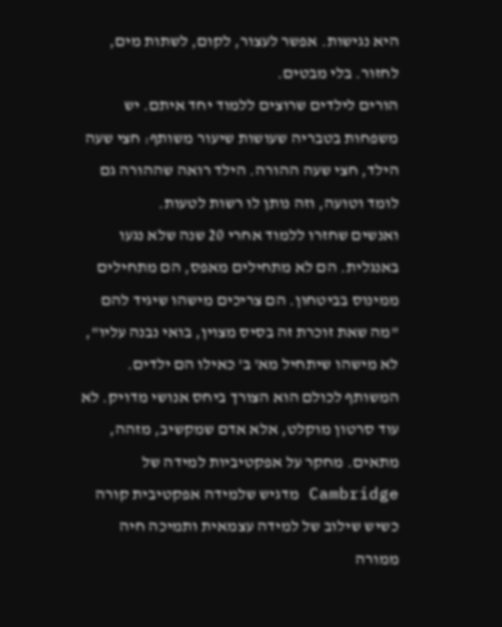היא נגישות. אפשר לעצור, לקום, לשתות מים, לחזור. בלי מבטים.
הורים לילדים שרוצים ללמוד יחד איתם. יש משפחות בטבריה שעושות שיעור משותף: חצי שעה הילד, חצי שעה ההורה. הילד רואה שההורה גם לומד וטועה, וזה נותן לו רשות לטעות.
ואנשים שחזרו ללמוד אחרי 20 שנה שלא נגעו באנגלית. הם לא מתחילים מאפס, הם מתחילים ממינוס בביטחון. הם צריכים מישהו שיגיד להם "מה שאת זוכרת זה בסיס מצוין, בואי נבנה עליו", לא מישהו שיתחיל מא' ב' כאילו הם ילדים.
המשותף לכולם הוא הצורך ביחס אנושי מדויק. לא עוד סרטון מוקלט, אלא אדם שמקשיב, מזהה, מתאים. מחקר על אפקטיביות למידה של Cambridge מדגיש שלמידה אפקטיבית קורה כשיש שילוב של למידה עצמאית ותמיכה חיה ממורה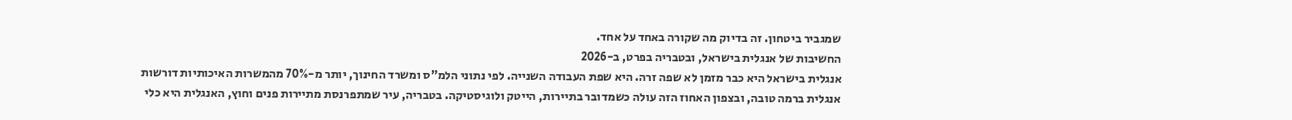שמגביר ביטחון. זה בדיוק מה שקורה באחד על אחד.
החשיבות של אנגלית בישראל, ובטבריה בפרט, ב-2026
אנגלית בישראל היא כבר מזמן לא שפה זרה. היא שפת העבודה השנייה. לפי נתוני הלמ"ס ומשרד החינוך, יותר מ-70% מהמשרות האיכותיות דורשות אנגלית ברמה טובה, ובצפון האחוז הזה עולה כשמדובר בתיירות, הייטק ולוגיסטיקה. בטבריה, עיר שמתפרנסת מתיירות פנים וחוץ, האנגלית היא כלי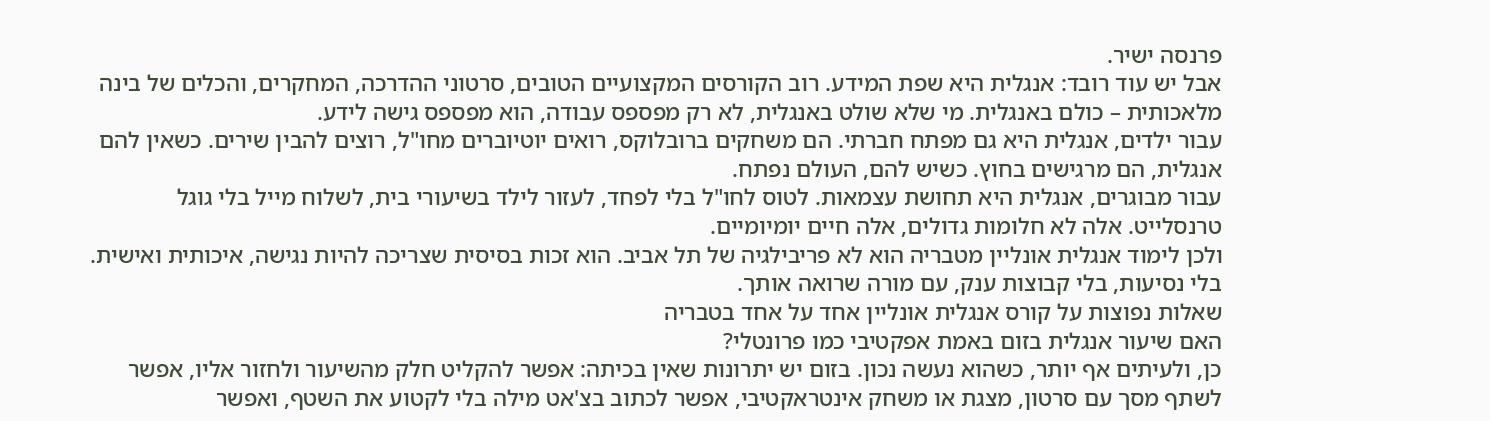פרנסה ישיר.
אבל יש עוד רובד: אנגלית היא שפת המידע. רוב הקורסים המקצועיים הטובים, סרטוני ההדרכה, המחקרים, והכלים של בינה מלאכותית – כולם באנגלית. מי שלא שולט באנגלית, לא רק מפספס עבודה, הוא מפספס גישה לידע.
עבור ילדים, אנגלית היא גם מפתח חברתי. הם משחקים ברובלוקס, רואים יוטיוברים מחו"ל, רוצים להבין שירים. כשאין להם אנגלית, הם מרגישים בחוץ. כשיש להם, העולם נפתח.
עבור מבוגרים, אנגלית היא תחושת עצמאות. לטוס לחו"ל בלי לפחד, לעזור לילד בשיעורי בית, לשלוח מייל בלי גוגל טרנסלייט. אלה לא חלומות גדולים, אלה חיים יומיומיים.
ולכן לימוד אנגלית אונליין מטבריה הוא לא פריבילגיה של תל אביב. הוא זכות בסיסית שצריכה להיות נגישה, איכותית ואישית. בלי נסיעות, בלי קבוצות ענק, עם מורה שרואה אותך.
שאלות נפוצות על קורס אנגלית אונליין אחד על אחד בטבריה
האם שיעור אנגלית בזום באמת אפקטיבי כמו פרונטלי?
כן, ולעיתים אף יותר, כשהוא נעשה נכון. בזום יש יתרונות שאין בכיתה: אפשר להקליט חלק מהשיעור ולחזור אליו, אפשר לשתף מסך עם סרטון, מצגת או משחק אינטראקטיבי, אפשר לכתוב בצ'אט מילה בלי לקטוע את השטף, ואפשר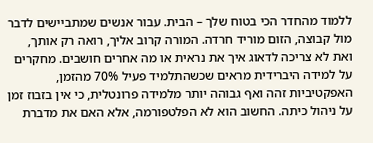ללמוד מהחדר הכי בטוח שלך – הבית. עבור אנשים שמתביישים לדבר מול קבוצה, הזום מוריד חרדה. המורה קרוב אליך, רואה רק אותך, ואת לא צריכה לדאוג איך את נראית או מה אחרים חושבים. מחקרים על למידה היברידית מראים שכשהתלמיד פעיל 70% מהזמן, האפקטיביות זהה ואף גבוהה יותר מלמידה פרונטלית, כי אין בזבוז זמן על ניהול כיתה. החשוב הוא לא הפלטפורמה, אלא האם את מדברת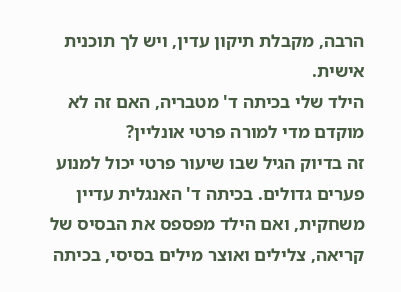הרבה, מקבלת תיקון עדין, ויש לך תוכנית אישית.
הילד שלי בכיתה ד' מטבריה, האם זה לא מוקדם מדי למורה פרטי אונליין?
זה בדיוק הגיל שבו שיעור פרטי יכול למנוע פערים גדולים. בכיתה ד' האנגלית עדיין משחקית, ואם הילד מפספס את הבסיס של קריאה, צלילים ואוצר מילים בסיסי, בכיתה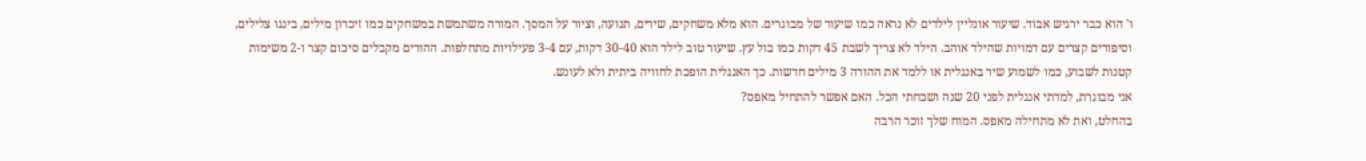ו' הוא כבר ירגיש אבוד. שיעור אונליין לילדים לא נראה כמו שיעור של מבוגרים. הוא מלא משחקים, שירים, תנועה, וציור על המסך. המורה משתמשת במשחקים כמו זיכרון מילים, בינגו צלילים, וסיפורים קצרים עם דמויות שהילד אוהב. הילד לא צריך לשבת 45 דקות כמו בול עץ. שיעור טוב לילד הוא 30-40 דקות, עם 3-4 פעילויות מתחלפות. ההורים מקבלים סיכום קצר ו-2 משימות קטנות לשבוע, כמו לשמוע שיר באנגלית או ללמד את ההורה 3 מילים חדשות. כך האנגלית הופכת לחוויה ביתית ולא לעונש.
אני מבוגרת, למדתי אנגלית לפני 20 שנה ושכחתי הכל. האם אפשר להתחיל מאפס?
בהחלט, ואת לא מתחילה מאפס. המוח שלך זוכר הרבה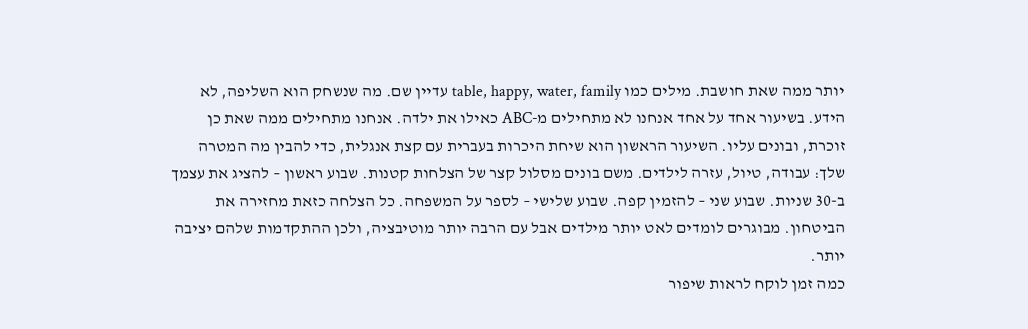יותר ממה שאת חושבת. מילים כמו table, happy, water, family עדיין שם. מה שנשחק הוא השליפה, לא הידע. בשיעור אחד על אחד אנחנו לא מתחילים מ-ABC כאילו את ילדה. אנחנו מתחילים ממה שאת כן זוכרת, ובונים עליו. השיעור הראשון הוא שיחת היכרות בעברית עם קצת אנגלית, כדי להבין מה המטרה שלך: עבודה, טיול, עזרה לילדים. משם בונים מסלול קצר של הצלחות קטנות. שבוע ראשון – להציג את עצמך ב-30 שניות. שבוע שני – להזמין קפה. שבוע שלישי – לספר על המשפחה. כל הצלחה כזאת מחזירה את הביטחון. מבוגרים לומדים לאט יותר מילדים אבל עם הרבה יותר מוטיבציה, ולכן ההתקדמות שלהם יציבה יותר.
כמה זמן לוקח לראות שיפור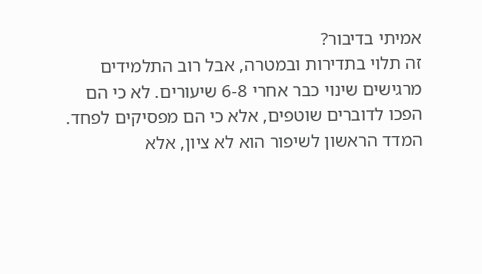אמיתי בדיבור?
זה תלוי בתדירות ובמטרה, אבל רוב התלמידים מרגישים שינוי כבר אחרי 6-8 שיעורים. לא כי הם הפכו לדוברים שוטפים, אלא כי הם מפסיקים לפחד. המדד הראשון לשיפור הוא לא ציון, אלא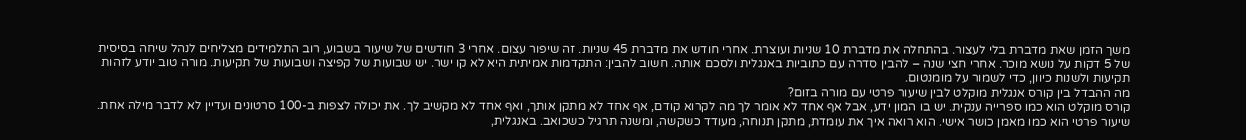משך הזמן שאת מדברת בלי לעצור. בהתחלה את מדברת 10 שניות ועוצרת. אחרי חודש את מדברת 45 שניות. זה שיפור עצום. אחרי 3 חודשים של שיעור בשבוע, רוב התלמידים מצליחים לנהל שיחה בסיסית של 5 דקות על נושא מוכר. אחרי חצי שנה – להבין סדרה עם כתוביות באנגלית ולסכם אותה. חשוב להבין: התקדמות אמיתית היא לא קו ישר. יש שבועות של קפיצה ושבועות של תקיעות. מורה טוב יודע לזהות תקיעות ולשנות כיוון, כדי לשמור על מומנטום.
מה ההבדל בין קורס אנגלית מוקלט לבין שיעור פרטי עם מורה בזום?
קורס מוקלט הוא כמו ספרייה ענקית. יש בו המון ידע, אבל אף אחד לא אומר לך מה לקרוא קודם, אף אחד לא מתקן אותך, ואף אחד לא מקשיב לך. את יכולה לצפות ב-100 סרטונים ועדיין לא לדבר מילה אחת. שיעור פרטי הוא כמו מאמן כושר אישי. הוא רואה איך את עומדת, מתקן תנוחה, מעודד כשקשה, ומשנה תרגיל כשכואב. באנגלית,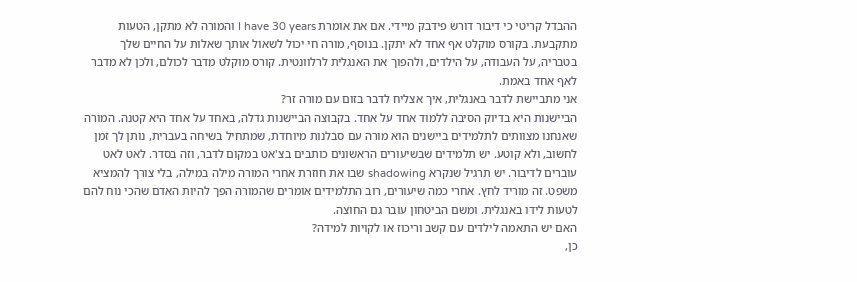ההבדל קריטי כי דיבור דורש פידבק מיידי. אם את אומרת I have 30 years והמורה לא מתקן, הטעות מתקבעת. בקורס מוקלט אף אחד לא יתקן. בנוסף, מורה חי יכול לשאול אותך שאלות על החיים שלך בטבריה, על העבודה, על הילדים, ולהפוך את האנגלית לרלוונטית. קורס מוקלט מדבר לכולם, ולכן לא מדבר לאף אחד באמת.
אני מתביישת לדבר באנגלית, איך אצליח לדבר בזום עם מורה זר?
הביישנות היא בדיוק הסיבה ללמוד אחד על אחד. בקבוצה הביישנות גדלה, באחד על אחד היא קטנה. המורה שאנחנו מצוותים לתלמידים ביישנים הוא מורה עם סבלנות מיוחדת, שמתחיל בשיחה בעברית, נותן לך זמן לחשוב, ולא קוטע. יש תלמידים שבשיעורים הראשונים כותבים בצ'אט במקום לדבר, וזה בסדר. לאט לאט עוברים לדיבור. יש תרגיל שנקרא shadowing שבו את חוזרת אחרי המורה מילה במילה, בלי צורך להמציא משפט. זה מוריד לחץ. אחרי כמה שיעורים, רוב התלמידים אומרים שהמורה הפך להיות האדם שהכי נוח להם לטעות לידו באנגלית. ומשם הביטחון עובר גם החוצה.
האם יש התאמה לילדים עם קשב וריכוז או לקויות למידה?
כן,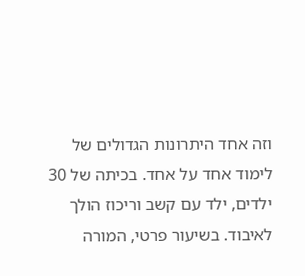וזה אחד היתרונות הגדולים של לימוד אחד על אחד. בכיתה של 30 ילדים, ילד עם קשב וריכוז הולך לאיבוד. בשיעור פרטי, המורה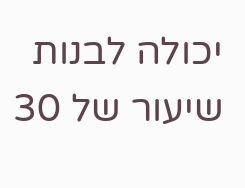יכולה לבנות שיעור של 30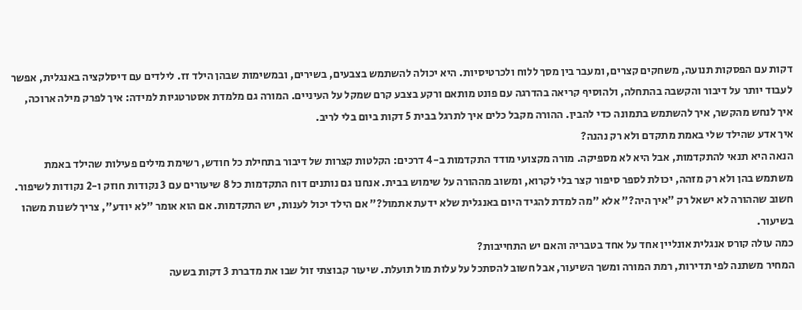דקות עם הפסקות תנועה, משחקים קצרים, ומעבר בין מסך ללוח ולכרטיסיות. היא יכולה להשתמש בצבעים, בשירים, ובמשימות שבהן הילד זז. לילדים עם דיסלקציה באנגלית, אפשר לעבוד יותר על דיבור והקשבה בהתחלה, ולהוסיף קריאה בהדרגה עם פונט מותאם ורקע בצבע קרם שמקל על העיניים. המורה גם מלמדת אסטרטגיות למידה: איך לפרק מילה ארוכה, איך לנחש מהקשר, איך להשתמש בתמונה כדי להבין. ההורה מקבל כלים איך לתרגל בבית 5 דקות ביום בלי לריב.
איך אדע שהילד שלי באמת מתקדם ולא רק נהנה?
הנאה היא תנאי להתקדמות, אבל היא לא מספיקה. מורה מקצועי מודד התקדמות ב-4 דרכים: הקלטות קצרות של דיבור בתחילת כל חודש, רשימת מילים פעילות שהילד באמת משתמש בהן ולא רק מזהה, יכולת לספר סיפור קצר בלי לקרוא, ומשוב מההורה על שימוש בבית. אנחנו גם נותנים דוח התקדמות כל 8 שיעורים עם 3 נקודות חוזק ו-2 נקודות לשיפור. חשוב שההורה לא ישאל רק "איך היה?" אלא "מה למדת להגיד היום באנגלית שלא ידעת אתמול?" אם הילד יכול לענות, יש התקדמות. אם הוא אומר "לא יודע", צריך לשנות משהו בשיעור.
כמה עולה קורס אנגלית אונליין אחד על אחד בטבריה והאם יש התחייבות?
המחיר משתנה לפי תדירות, רמת המורה ומשך השיעור, אבל חשוב להסתכל על עלות מול תועלת. שיעור קבוצתי זול שבו את מדברת 3 דקות בשעה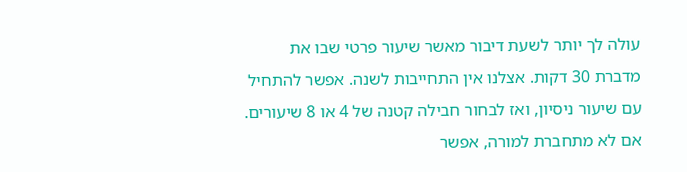עולה לך יותר לשעת דיבור מאשר שיעור פרטי שבו את מדברת 30 דקות. אצלנו אין התחייבות לשנה. אפשר להתחיל עם שיעור ניסיון, ואז לבחור חבילה קטנה של 4 או 8 שיעורים. אם לא מתחברת למורה, אפשר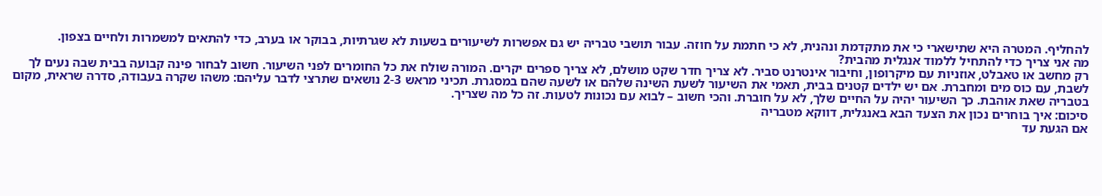להחליף. המטרה היא שתישארי כי את מתקדמת ונהנית, לא כי חתמת על חוזה. עבור תושבי טבריה יש גם אפשרות לשיעורים בשעות לא שגרתיות, בבוקר או בערב, כדי להתאים למשמרות ולחיים בצפון.
מה אני צריך כדי להתחיל ללמוד אנגלית מהבית?
רק מחשב או טאבלט, אוזניות עם מיקרופון, וחיבור אינטרנט סביר. לא צריך חדר שקט מושלם, לא צריך ספרים יקרים. המורה שולח את כל החומרים לפני השיעור. חשוב לבחור פינה קבועה בבית שבה נעים לך לשבת, עם כוס מים ומחברת. אם יש ילדים קטנים בבית, תאמי את השיעור לשעת השינה שלהם או לשעה שהם במסגרת. תכיני מראש 2-3 נושאים שתרצי לדבר עליהם: משהו שקרה בעבודה, סדרה שראית, מקום בטבריה שאת אוהבת. כך השיעור יהיה על החיים שלך, לא על חוברת. והכי חשוב – לבוא עם נכונות לטעות. זה כל מה שצריך.
סיכום: איך בוחרים נכון את הצעד הבא באנגלית, דווקא מטבריה
אם הגעת עד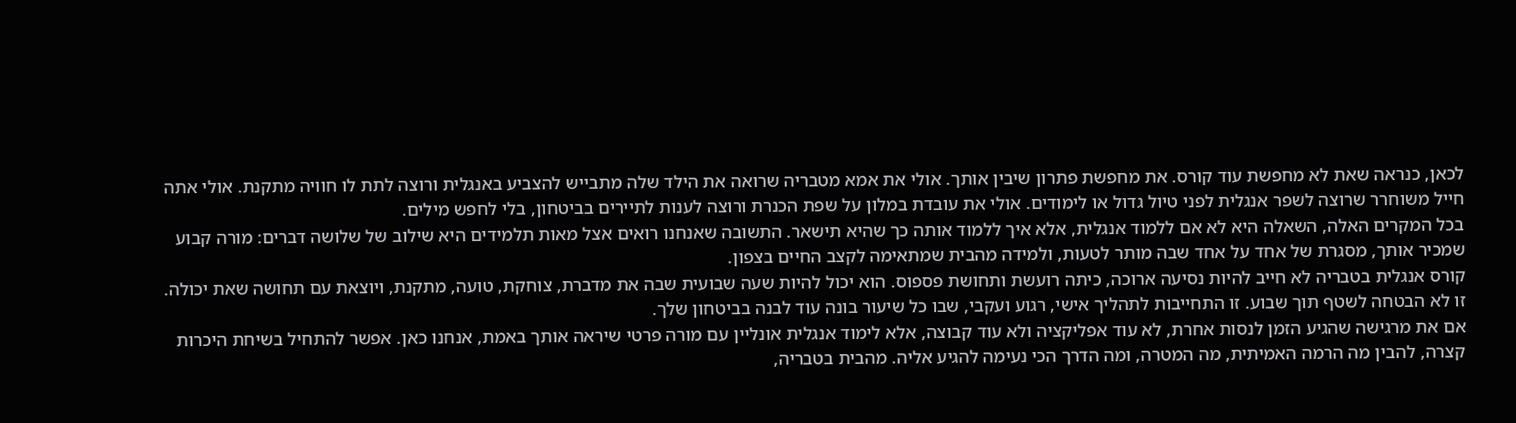לכאן, כנראה שאת לא מחפשת עוד קורס. את מחפשת פתרון שיבין אותך. אולי את אמא מטבריה שרואה את הילד שלה מתבייש להצביע באנגלית ורוצה לתת לו חוויה מתקנת. אולי אתה חייל משוחרר שרוצה לשפר אנגלית לפני טיול גדול או לימודים. אולי את עובדת במלון על שפת הכנרת ורוצה לענות לתיירים בביטחון, בלי לחפש מילים.
בכל המקרים האלה, השאלה היא לא אם ללמוד אנגלית, אלא איך ללמוד אותה כך שהיא תישאר. התשובה שאנחנו רואים אצל מאות תלמידים היא שילוב של שלושה דברים: מורה קבוע שמכיר אותך, מסגרת של אחד על אחד שבה מותר לטעות, ולמידה מהבית שמתאימה לקצב החיים בצפון.
קורס אנגלית בטבריה לא חייב להיות נסיעה ארוכה, כיתה רועשת ותחושת פספוס. הוא יכול להיות שעה שבועית שבה את מדברת, צוחקת, טועה, מתקנת, ויוצאת עם תחושה שאת יכולה. זו לא הבטחה לשטף תוך שבוע. זו התחייבות לתהליך אישי, רגוע ועקבי, שבו כל שיעור בונה עוד לבנה בביטחון שלך.
אם את מרגישה שהגיע הזמן לנסות אחרת, לא עוד אפליקציה ולא עוד קבוצה, אלא לימוד אנגלית אונליין עם מורה פרטי שיראה אותך באמת, אנחנו כאן. אפשר להתחיל בשיחת היכרות קצרה, להבין מה הרמה האמיתית, מה המטרה, ומה הדרך הכי נעימה להגיע אליה. מהבית בטבריה,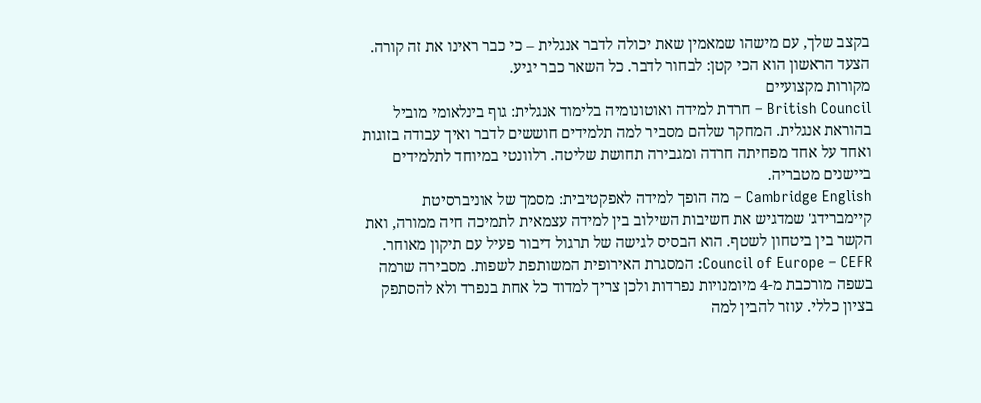בקצב שלך, עם מישהו שמאמין שאת יכולה לדבר אנגלית – כי כבר ראינו את זה קורה.
הצעד הראשון הוא הכי קטן: לבחור לדבר. כל השאר כבר יגיע.
מקורות מקצועיים
British Council – חרדת למידה ואוטונומיה בלימוד אנגלית: גוף בינלאומי מוביל בהוראת אנגלית. המחקר שלהם מסביר למה תלמידים חוששים לדבר ואיך עבודה בזוגות ואחד על אחד מפחיתה חרדה ומגבירה תחושת שליטה. רלוונטי במיוחד לתלמידים ביישנים מטבריה.
Cambridge English – מה הופך למידה לאפקטיבית: מסמך של אוניברסיטת קיימברידג' שמדגיש את חשיבות השילוב בין למידה עצמאית לתמיכה חיה ממורה, ואת הקשר בין ביטחון לשטף. הוא הבסיס לגישה של תרגול דיבור פעיל עם תיקון מאוחר.
Council of Europe – CEFR: המסגרת האירופית המשותפת לשפות. מסבירה שרמה בשפה מורכבת מ-4 מיומנויות נפרדות ולכן צריך למדוד כל אחת בנפרד ולא להסתפק בציון כללי. עוזר להבין למה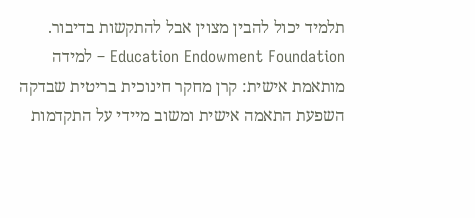תלמיד יכול להבין מצוין אבל להתקשות בדיבור.
Education Endowment Foundation – למידה מותאמת אישית: קרן מחקר חינוכית בריטית שבדקה השפעת התאמה אישית ומשוב מיידי על התקדמות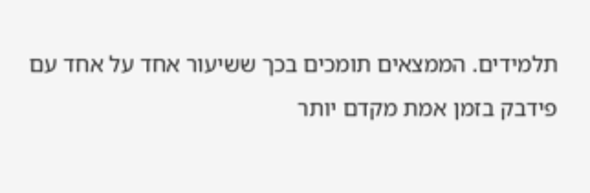תלמידים. הממצאים תומכים בכך ששיעור אחד על אחד עם פידבק בזמן אמת מקדם יותר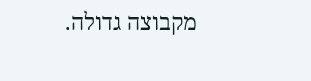מקבוצה גדולה.